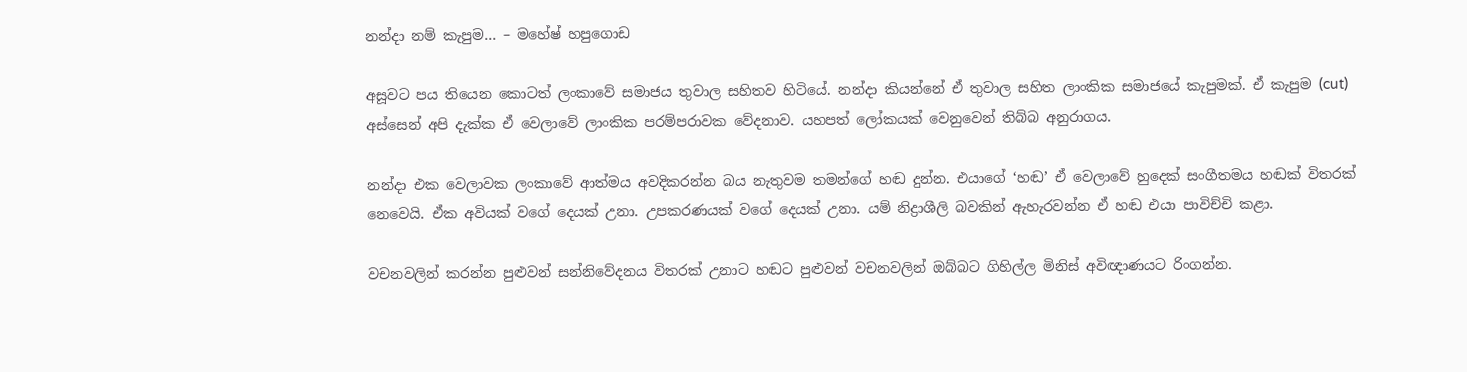නන්දා නම් කැපුම… – මහේෂ් හපුගොඩ

අසූවට පය තියෙන කොටත් ලංකාවේ සමාජය තුවාල සහිතව හිටියේ. නන්දා කියන්නේ ඒ තුවාල සහිත ලාංකික සමාජයේ කැපුමක්. ඒ කැපුම (cut) අස්සෙන් අපි දැක්ක ඒ වෙලාවේ ලාංකික පරම්පරාවක වේදනාව. යහපත් ලෝකයක් වෙනුවෙන් තිබ්බ අනුරාගය.

නන්දා එක වෙලාවක ලංකාවේ ආත්මය අවදිකරන්න බය නැතුවම තමන්ගේ හඬ දුන්න. එයාගේ ‘හඬ’ ඒ වෙලාවේ හුදෙක් සංගීතමය හඬක් විතරක් නෙවෙයි. ඒක අවියක් වගේ දෙයක් උනා. උපකරණයක් වගේ දෙයක් උනා. යම් නිද්‍රාශීලි බවකින් ඇහැරවන්න ඒ හඬ එයා පාවිච්චි කළා.

වචනවලින් කරන්න පුළුවන් සන්නිවේදනය විතරක් උනාට හඬට පුළුවන් වචනවලින් ඔබ්බට ගිහිල්ල මිනිස් අවිඥාණයට රිංගන්න.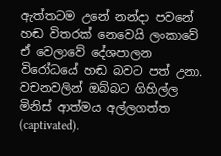ඇත්තටම උනේ නන්දා පවනේ හඬ විතරක් නෙවෙයි ලංකාවේ ඒ වෙලාවේ දේශපාලන විරෝධයේ හඬ බවට පත් උනා. වචනවලින් ඔබ්බට ගිහිල්ල මිනිස් ආත්මය අල්ලගත්ත (captivated).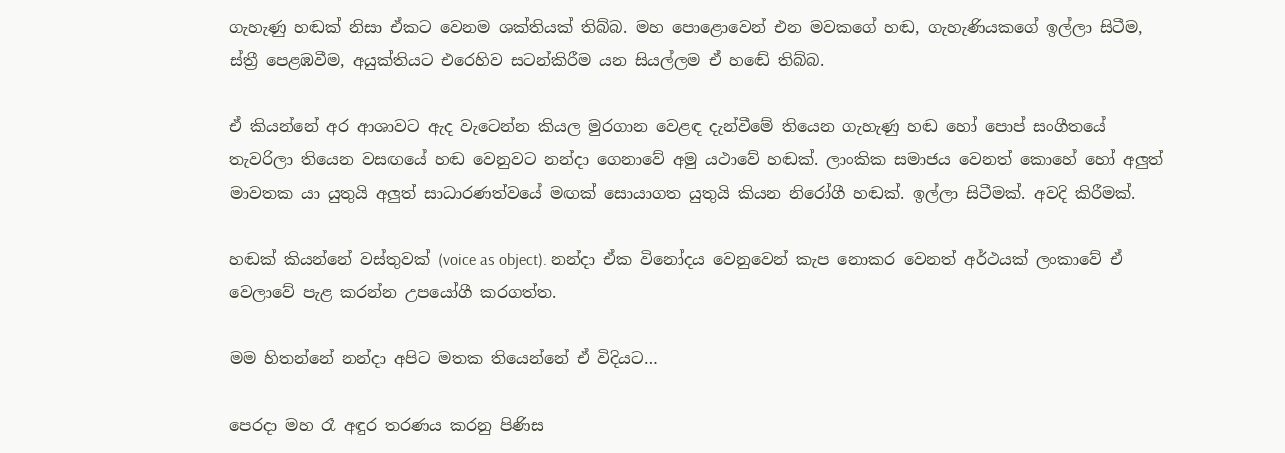ගැහැණු හඬක් නිසා ඒකට වෙනම ශක්තියක් තිබ්බ. මහ පොළොවෙන් එන මවකගේ හඬ, ගැහැණියකගේ ඉල්ලා සිටීම, ස්ත්‍රී පෙළඹවීම, අයුක්තියට එරෙහිව සටන්කිරීම යන සියල්ලම ඒ හඬේ තිබ්බ.

ඒ කියන්නේ අර ආශාවට ඇද වැටෙන්න කියල මුරගාන වෙළඳ දැන්වීමේ තියෙන ගැහැණු හඬ හෝ පොප් සංගීතයේ තැවරිලා තියෙන වසඟයේ හඬ වෙනුවට නන්දා ගෙනාවේ අමු යථාවේ හඬක්. ලාංකික සමාජය වෙනත් කොහේ හෝ අලුත් මාවතක යා යුතුයි අලුත් සාධාරණත්වයේ මඟක් සොයාගත යුතුයි කියන නිරෝගී හඬක්. ඉල්ලා සිටීමක්. අවදි කිරීමක්.

හඬක් කියන්නේ වස්තුවක් (voice as object). නන්දා ඒක විනෝදය වෙනුවෙන් කැප නොකර වෙනත් අර්ථයක් ලංකාවේ ඒ වෙලාවේ පැළ කරන්න උපයෝගී කරගත්ත.

මම හිතන්නේ නන්දා අපිට මතක තියෙන්නේ ඒ විදියට…

පෙරදා මහ රෑ අඳුර තරණය කරනු පිණිස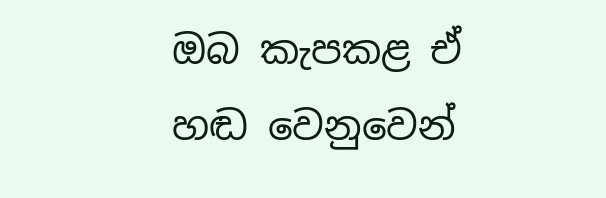ඔබ කැපකළ ඒ හඬ වෙනුවෙන්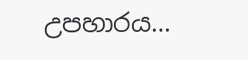උපහාරය…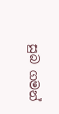සුබ ගමන්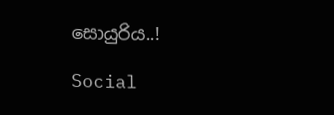සොයුරිය..!

Social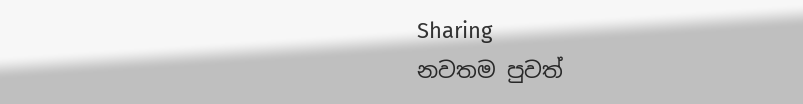Sharing
නවතම පුවත්